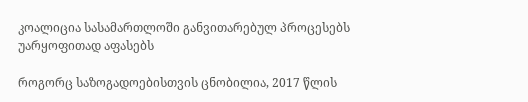კოალიცია სასამართლოში განვითარებულ პროცესებს უარყოფითად აფასებს

როგორც საზოგადოებისთვის ცნობილია, 2017 წლის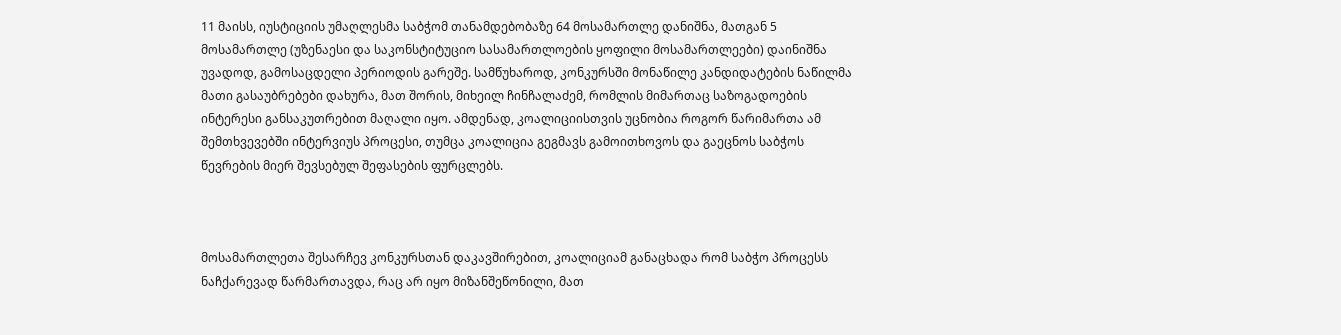11 მაისს, იუსტიციის უმაღლესმა საბჭომ თანამდებობაზე 64 მოსამართლე დანიშნა, მათგან 5 მოსამართლე (უზენაესი და საკონსტიტუციო სასამართლოების ყოფილი მოსამართლეები) დაინიშნა უვადოდ, გამოსაცდელი პერიოდის გარეშე. სამწუხაროდ, კონკურსში მონაწილე კანდიდატების ნაწილმა მათი გასაუბრებები დახურა, მათ შორის, მიხეილ ჩინჩალაძემ, რომლის მიმართაც საზოგადოების ინტერესი განსაკუთრებით მაღალი იყო. ამდენად, კოალიციისთვის უცნობია როგორ წარიმართა ამ შემთხვევებში ინტერვიუს პროცესი, თუმცა კოალიცია გეგმავს გამოითხოვოს და გაეცნოს საბჭოს წევრების მიერ შევსებულ შეფასების ფურცლებს.



მოსამართლეთა შესარჩევ კონკურსთან დაკავშირებით, კოალიციამ განაცხადა რომ საბჭო პროცესს ნაჩქარევად წარმართავდა, რაც არ იყო მიზანშეწონილი, მათ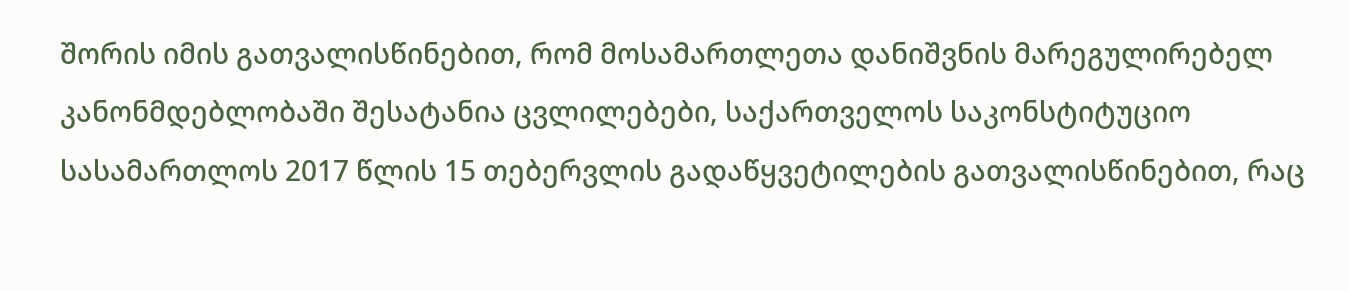შორის იმის გათვალისწინებით, რომ მოსამართლეთა დანიშვნის მარეგულირებელ კანონმდებლობაში შესატანია ცვლილებები, საქართველოს საკონსტიტუციო სასამართლოს 2017 წლის 15 თებერვლის გადაწყვეტილების გათვალისწინებით, რაც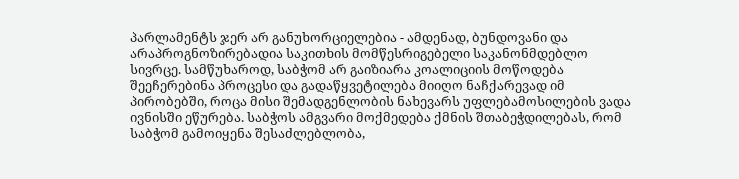პარლამენტს ჯერ არ განუხორციელებია - ამდენად, ბუნდოვანი და არაპროგნოზირებადია საკითხის მომწესრიგებელი საკანონმდებლო სივრცე. სამწუხაროდ, საბჭომ არ გაიზიარა კოალიციის მოწოდება შეეჩერებინა პროცესი და გადაწყვეტილება მიიღო ნაჩქარევად იმ პირობებში, როცა მისი შემადგენლობის ნახევარს უფლებამოსილების ვადა ივნისში ეწურება. საბჭოს ამგვარი მოქმედება ქმნის შთაბეჭდილებას, რომ საბჭომ გამოიყენა შესაძლებლობა,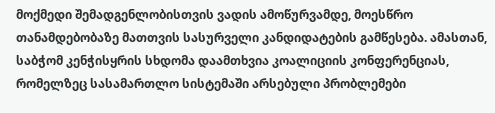მოქმედი შემადგენლობისთვის ვადის ამოწურვამდე, მოესწრო თანამდებობაზე მათთვის სასურველი კანდიდატების გამწესება. ამასთან, საბჭომ კენჭისყრის სხდომა დაამთხვია კოალიციის კონფერენციას, რომელზეც სასამართლო სისტემაში არსებული პრობლემები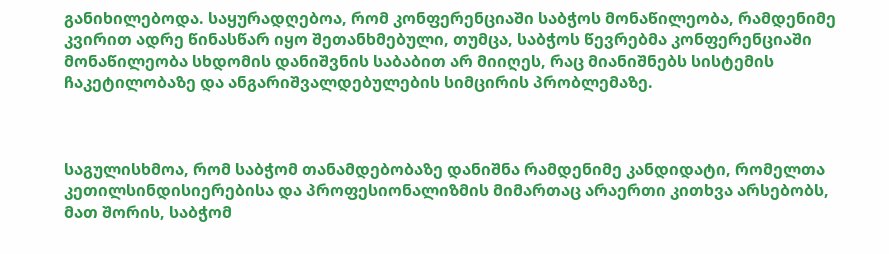განიხილებოდა. საყურადღებოა, რომ კონფერენციაში საბჭოს მონაწილეობა, რამდენიმე კვირით ადრე წინასწარ იყო შეთანხმებული, თუმცა, საბჭოს წევრებმა კონფერენციაში მონაწილეობა სხდომის დანიშვნის საბაბით არ მიიღეს, რაც მიანიშნებს სისტემის ჩაკეტილობაზე და ანგარიშვალდებულების სიმცირის პრობლემაზე.



საგულისხმოა, რომ საბჭომ თანამდებობაზე დანიშნა რამდენიმე კანდიდატი, რომელთა კეთილსინდისიერებისა და პროფესიონალიზმის მიმართაც არაერთი კითხვა არსებობს, მათ შორის, საბჭომ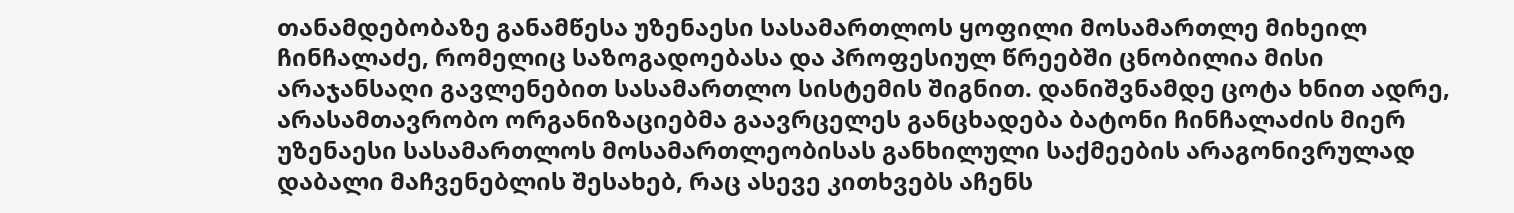თანამდებობაზე განამწესა უზენაესი სასამართლოს ყოფილი მოსამართლე მიხეილ ჩინჩალაძე, რომელიც საზოგადოებასა და პროფესიულ წრეებში ცნობილია მისი არაჯანსაღი გავლენებით სასამართლო სისტემის შიგნით. დანიშვნამდე ცოტა ხნით ადრე, არასამთავრობო ორგანიზაციებმა გაავრცელეს განცხადება ბატონი ჩინჩალაძის მიერ უზენაესი სასამართლოს მოსამართლეობისას განხილული საქმეების არაგონივრულად დაბალი მაჩვენებლის შესახებ, რაც ასევე კითხვებს აჩენს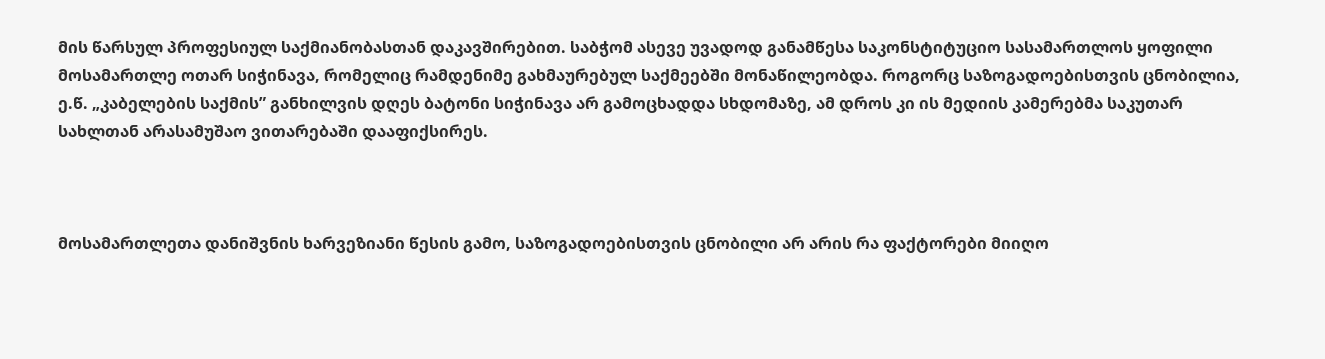მის წარსულ პროფესიულ საქმიანობასთან დაკავშირებით. საბჭომ ასევე უვადოდ განამწესა საკონსტიტუციო სასამართლოს ყოფილი მოსამართლე ოთარ სიჭინავა, რომელიც რამდენიმე გახმაურებულ საქმეებში მონაწილეობდა. როგორც საზოგადოებისთვის ცნობილია, ე.წ. „კაბელების საქმის” განხილვის დღეს ბატონი სიჭინავა არ გამოცხადდა სხდომაზე, ამ დროს კი ის მედიის კამერებმა საკუთარ სახლთან არასამუშაო ვითარებაში დააფიქსირეს.



მოსამართლეთა დანიშვნის ხარვეზიანი წესის გამო, საზოგადოებისთვის ცნობილი არ არის რა ფაქტორები მიიღო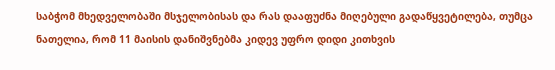საბჭომ მხედველობაში მსჯელობისას და რას დააფუძნა მიღებული გადაწყვეტილება, თუმცა ნათელია, რომ 11 მაისის დანიშვნებმა კიდევ უფრო დიდი კითხვის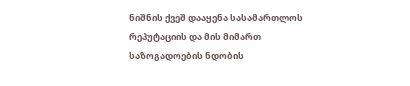ნიშნის ქვეშ დააყენა სასამართლოს რეპუტაციის და მის მიმართ საზოგადოების ნდობის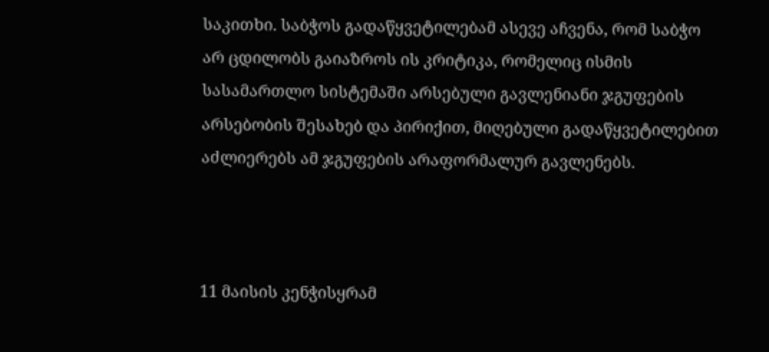საკითხი. საბჭოს გადაწყვეტილებამ ასევე აჩვენა, რომ საბჭო არ ცდილობს გაიაზროს ის კრიტიკა, რომელიც ისმის სასამართლო სისტემაში არსებული გავლენიანი ჯგუფების არსებობის შესახებ და პირიქით, მიღებული გადაწყვეტილებით აძლიერებს ამ ჯგუფების არაფორმალურ გავლენებს.



11 მაისის კენჭისყრამ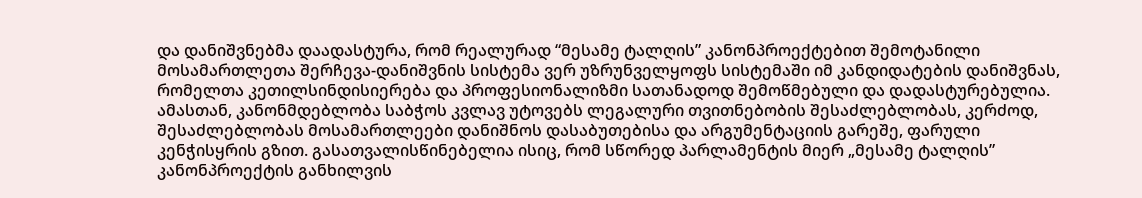და დანიშვნებმა დაადასტურა, რომ რეალურად “მესამე ტალღის” კანონპროექტებით შემოტანილი მოსამართლეთა შერჩევა-დანიშვნის სისტემა ვერ უზრუნველყოფს სისტემაში იმ კანდიდატების დანიშვნას, რომელთა კეთილსინდისიერება და პროფესიონალიზმი სათანადოდ შემოწმებული და დადასტურებულია. ამასთან, კანონმდებლობა საბჭოს კვლავ უტოვებს ლეგალური თვითნებობის შესაძლებლობას, კერძოდ, შესაძლებლობას მოსამართლეები დანიშნოს დასაბუთებისა და არგუმენტაციის გარეშე, ფარული კენჭისყრის გზით. გასათვალისწინებელია ისიც, რომ სწორედ პარლამენტის მიერ „მესამე ტალღის” კანონპროექტის განხილვის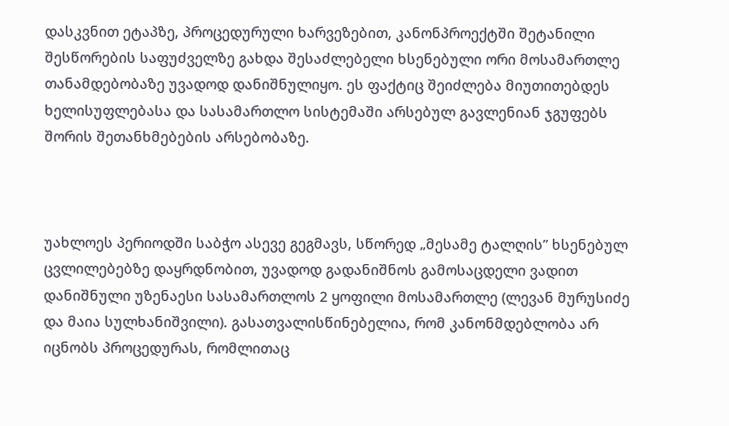დასკვნით ეტაპზე, პროცედურული ხარვეზებით, კანონპროექტში შეტანილი შესწორების საფუძველზე გახდა შესაძლებელი ხსენებული ორი მოსამართლე თანამდებობაზე უვადოდ დანიშნულიყო. ეს ფაქტიც შეიძლება მიუთითებდეს ხელისუფლებასა და სასამართლო სისტემაში არსებულ გავლენიან ჯგუფებს შორის შეთანხმებების არსებობაზე.



უახლოეს პერიოდში საბჭო ასევე გეგმავს, სწორედ „მესამე ტალღის” ხსენებულ ცვლილებებზე დაყრდნობით, უვადოდ გადანიშნოს გამოსაცდელი ვადით დანიშნული უზენაესი სასამართლოს 2 ყოფილი მოსამართლე (ლევან მურუსიძე და მაია სულხანიშვილი). გასათვალისწინებელია, რომ კანონმდებლობა არ იცნობს პროცედურას, რომლითაც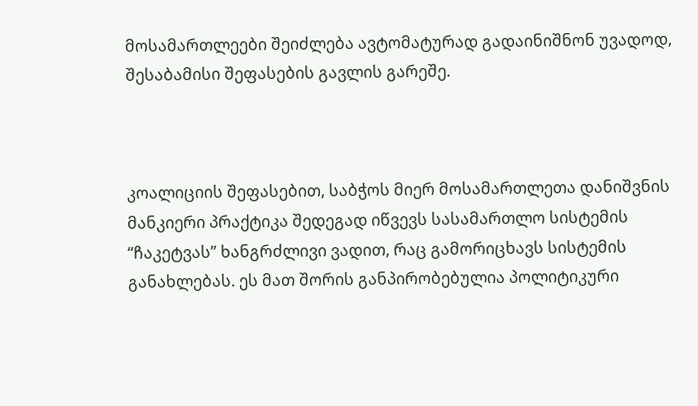მოსამართლეები შეიძლება ავტომატურად გადაინიშნონ უვადოდ, შესაბამისი შეფასების გავლის გარეშე.



კოალიციის შეფასებით, საბჭოს მიერ მოსამართლეთა დანიშვნის მანკიერი პრაქტიკა შედეგად იწვევს სასამართლო სისტემის “ჩაკეტვას” ხანგრძლივი ვადით, რაც გამორიცხავს სისტემის განახლებას. ეს მათ შორის განპირობებულია პოლიტიკური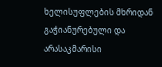ხელისუფლების მხრიდან გაჭიანურებული და არასაკმარისი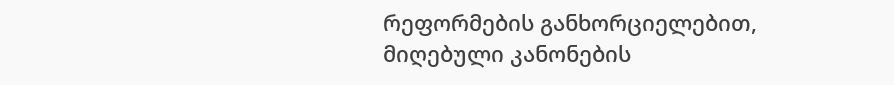რეფორმების განხორციელებით, მიღებული კანონების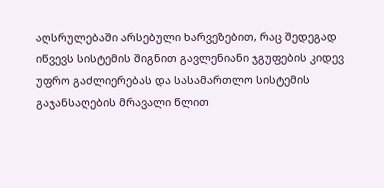აღსრულებაში არსებული ხარვეზებით, რაც შედეგად იწვევს სისტემის შიგნით გავლენიანი ჯგუფების კიდევ უფრო გაძლიერებას და სასამართლო სისტემის გაჯანსაღების მრავალი წლით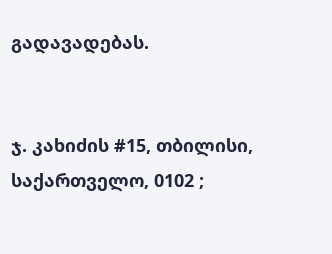გადავადებას.


ჯ. კახიძის #15, თბილისი, საქართველო, 0102 ;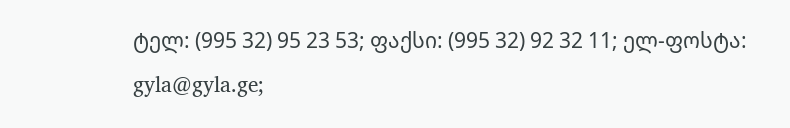ტელ: (995 32) 95 23 53; ფაქსი: (995 32) 92 32 11; ელ-ფოსტა: gyla@gyla.ge;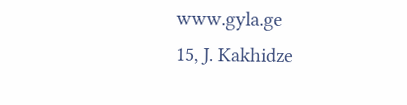www.gyla.ge
15, J. Kakhidze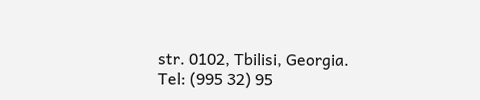str. 0102, Tbilisi, Georgia. Tel: (995 32) 95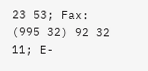23 53; Fax: (995 32) 92 32 11; E-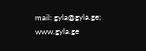mail: gyla@gyla.ge; www.gyla.ge